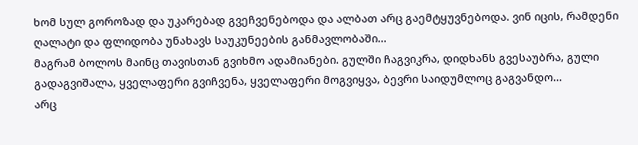ხომ სულ გოროზად და უკარებად გვეჩვენებოდა და ალბათ არც გაემტყუვნებოდა. ვინ იცის, რამდენი ღალატი და ფლიდობა უნახავს საუკუნეების განმავლობაში…
მაგრამ ბოლოს მაინც თავისთან გვიხმო ადამიანები. გულში ჩაგვიკრა, დიდხანს გვესაუბრა, გული გადაგვიშალა, ყველაფერი გვიჩვენა, ყველაფერი მოგვიყვა, ბევრი საიდუმლოც გაგვანდო…
არც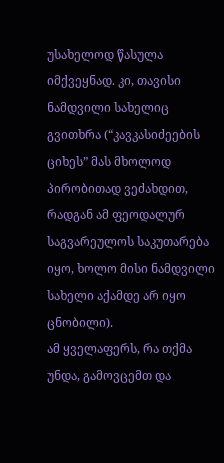უსახელოდ წასულა იმქვეყნად. კი, თავისი ნამდვილი სახელიც გვითხრა (“კავკასიძეების ციხეს” მას მხოლოდ პირობითად ვეძახდით, რადგან ამ ფეოდალურ საგვარეულოს საკუთარება იყო, ხოლო მისი ნამდვილი სახელი აქამდე არ იყო ცნობილი).
ამ ყველაფერს, რა თქმა უნდა, გამოვცემთ და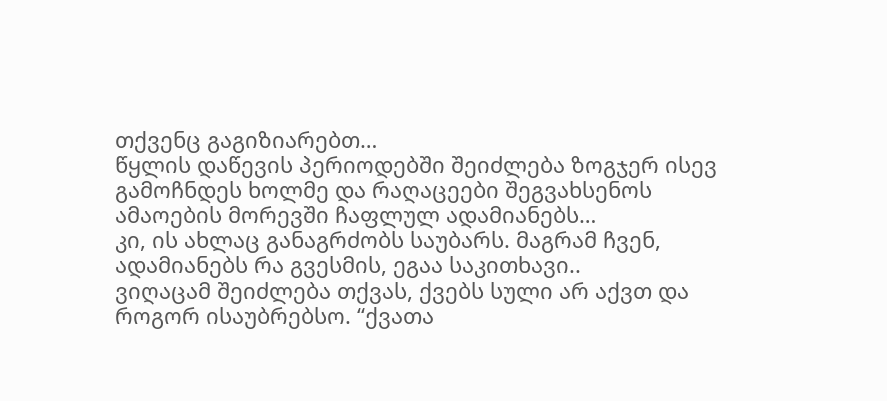თქვენც გაგიზიარებთ…
წყლის დაწევის პერიოდებში შეიძლება ზოგჯერ ისევ გამოჩნდეს ხოლმე და რაღაცეები შეგვახსენოს ამაოების მორევში ჩაფლულ ადამიანებს…
კი, ის ახლაც განაგრძობს საუბარს. მაგრამ ჩვენ, ადამიანებს რა გვესმის, ეგაა საკითხავი..
ვიღაცამ შეიძლება თქვას, ქვებს სული არ აქვთ და როგორ ისაუბრებსო. “ქვათა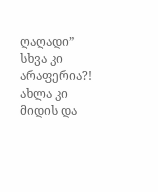ღაღადი” სხვა კი არაფერია?!
ახლა კი მიდის და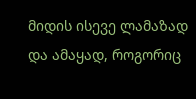მიდის ისევე ლამაზად და ამაყად, როგორიც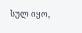სულ იყო,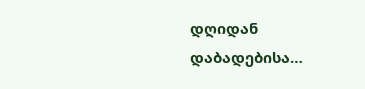დღიდან დაბადებისა…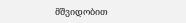მშვიდობით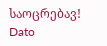საოცრებავ!
Dato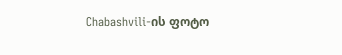Chabashvili-ის ფოტო